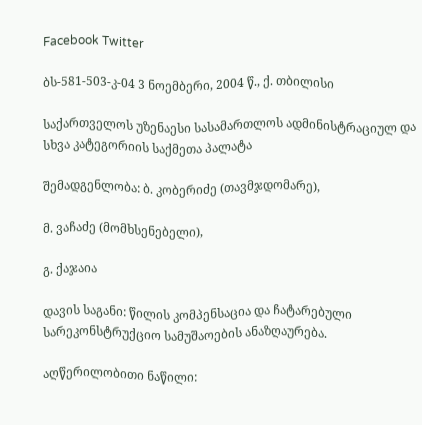Facebook Twitter

ბს-581-503-კ-04 3 ნოემბერი, 2004 წ., ქ. თბილისი

საქართველოს უზენაესი სასამართლოს ადმინისტრაციულ და სხვა კატეგორიის საქმეთა პალატა

შემადგენლობა: ბ. კობერიძე (თავმჯდომარე),

მ. ვაჩაძე (მომხსენებელი),

გ. ქაჯაია

დავის საგანი: წილის კომპენსაცია და ჩატარებული სარეკონსტრუქციო სამუშაოების ანაზღაურება.

აღწერილობითი ნაწილი: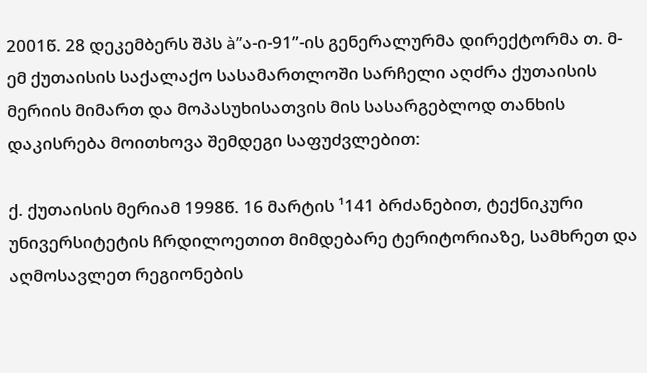2001წ. 28 დეკემბერს შპს à”ა-ი-91”-ის გენერალურმა დირექტორმა თ. მ-ემ ქუთაისის საქალაქო სასამართლოში სარჩელი აღძრა ქუთაისის მერიის მიმართ და მოპასუხისათვის მის სასარგებლოდ თანხის დაკისრება მოითხოვა შემდეგი საფუძვლებით:

ქ. ქუთაისის მერიამ 1998წ. 16 მარტის ¹141 ბრძანებით, ტექნიკური უნივერსიტეტის ჩრდილოეთით მიმდებარე ტერიტორიაზე, სამხრეთ და აღმოსავლეთ რეგიონების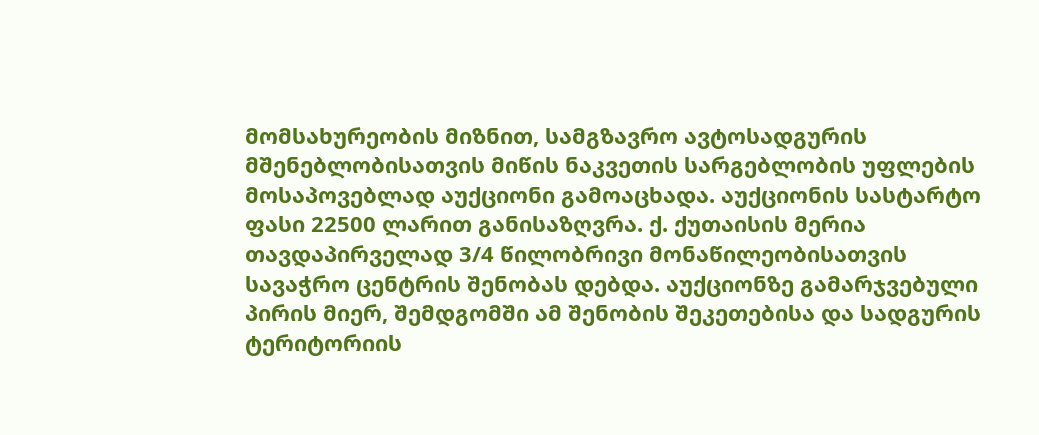მომსახურეობის მიზნით, სამგზავრო ავტოსადგურის მშენებლობისათვის მიწის ნაკვეთის სარგებლობის უფლების მოსაპოვებლად აუქციონი გამოაცხადა. აუქციონის სასტარტო ფასი 22500 ლარით განისაზღვრა. ქ. ქუთაისის მერია თავდაპირველად 3/4 წილობრივი მონაწილეობისათვის სავაჭრო ცენტრის შენობას დებდა. აუქციონზე გამარჯვებული პირის მიერ, შემდგომში ამ შენობის შეკეთებისა და სადგურის ტერიტორიის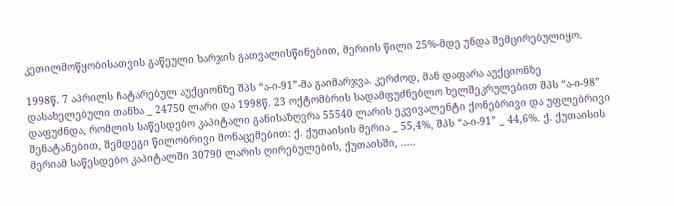კეთილმოწყობისათვის გაწეული ხარჯის გათვალისწინებით, მერიის წილი 25%-მდე უნდა შემცირებულიყო.

1998წ. 7 აპრილს ჩატარებულ აუქციონზე შპს “ა-ი-91”-მა გაიმარჯვა. კერძოდ, მან დაფარა აუქციონზე დასახელებული თანხა _ 24750 ლარი და 1998წ. 23 ოქტომბრის სადამფუძნებლო ხელშეკრულებით შპს “ა-ი-98” დაფუძნდა, რომლის საწესდებო კაპიტალი განისაზღვრა 55540 ლარის ეკვივალენტი ქონებრივი და უფლებრივი შენატანებით, შემდეგი წილობრივი მონაცემებით: ქ. ქუთაისის მერია _ 55,4%, შპს “ა-ი-91” _ 44,6%. ქ. ქუთაისის მერიამ საწესდებო კაპიტალში 30790 ლარის ღირებულების, ქუთაისში, .....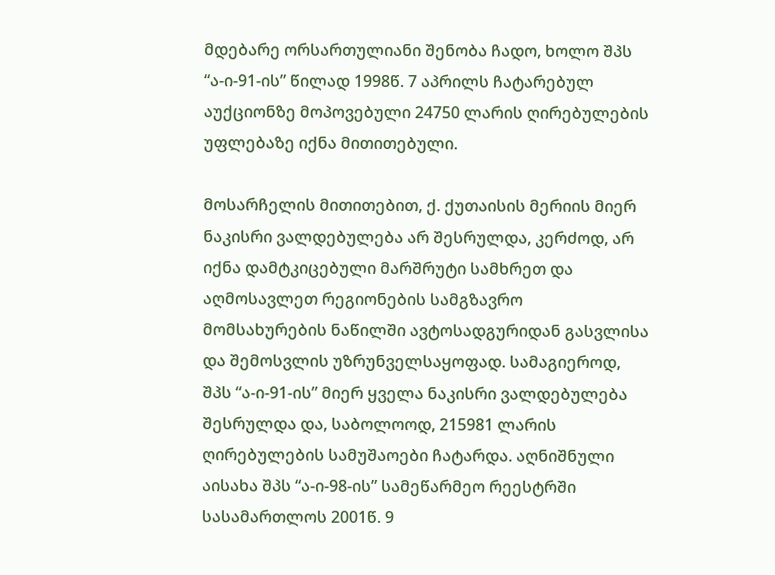მდებარე ორსართულიანი შენობა ჩადო, ხოლო შპს “ა-ი-91-ის” წილად 1998წ. 7 აპრილს ჩატარებულ აუქციონზე მოპოვებული 24750 ლარის ღირებულების უფლებაზე იქნა მითითებული.

მოსარჩელის მითითებით, ქ. ქუთაისის მერიის მიერ ნაკისრი ვალდებულება არ შესრულდა, კერძოდ, არ იქნა დამტკიცებული მარშრუტი სამხრეთ და აღმოსავლეთ რეგიონების სამგზავრო მომსახურების ნაწილში ავტოსადგურიდან გასვლისა და შემოსვლის უზრუნველსაყოფად. სამაგიეროდ, შპს “ა-ი-91-ის” მიერ ყველა ნაკისრი ვალდებულება შესრულდა და, საბოლოოდ, 215981 ლარის ღირებულების სამუშაოები ჩატარდა. აღნიშნული აისახა შპს “ა-ი-98-ის” სამეწარმეო რეესტრში სასამართლოს 2001წ. 9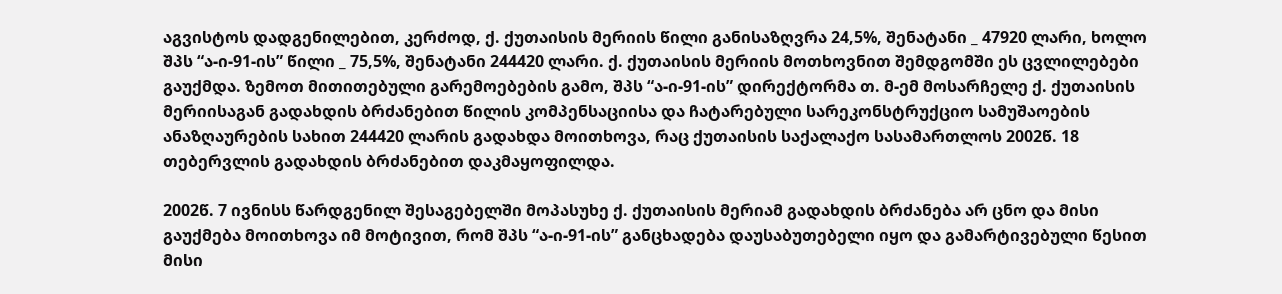აგვისტოს დადგენილებით, კერძოდ, ქ. ქუთაისის მერიის წილი განისაზღვრა 24,5%, შენატანი _ 47920 ლარი, ხოლო შპს “ა-ი-91-ის” წილი _ 75,5%, შენატანი 244420 ლარი. ქ. ქუთაისის მერიის მოთხოვნით შემდგომში ეს ცვლილებები გაუქმდა. ზემოთ მითითებული გარემოებების გამო, შპს “ა-ი-91-ის” დირექტორმა თ. მ-ემ მოსარჩელე ქ. ქუთაისის მერიისაგან გადახდის ბრძანებით წილის კომპენსაციისა და ჩატარებული სარეკონსტრუქციო სამუშაოების ანაზღაურების სახით 244420 ლარის გადახდა მოითხოვა, რაც ქუთაისის საქალაქო სასამართლოს 2002წ. 18 თებერვლის გადახდის ბრძანებით დაკმაყოფილდა.

2002წ. 7 ივნისს წარდგენილ შესაგებელში მოპასუხე ქ. ქუთაისის მერიამ გადახდის ბრძანება არ ცნო და მისი გაუქმება მოითხოვა იმ მოტივით, რომ შპს “ა-ი-91-ის” განცხადება დაუსაბუთებელი იყო და გამარტივებული წესით მისი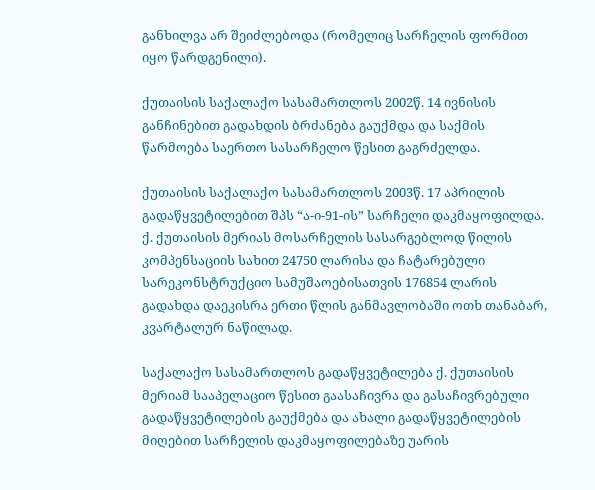განხილვა არ შეიძლებოდა (რომელიც სარჩელის ფორმით იყო წარდგენილი).

ქუთაისის საქალაქო სასამართლოს 2002წ. 14 ივნისის განჩინებით გადახდის ბრძანება გაუქმდა და საქმის წარმოება საერთო სასარჩელო წესით გაგრძელდა.

ქუთაისის საქალაქო სასამართლოს 2003წ. 17 აპრილის გადაწყვეტილებით შპს “ა-ი-91-ის” სარჩელი დაკმაყოფილდა. ქ. ქუთაისის მერიას მოსარჩელის სასარგებლოდ წილის კომპენსაციის სახით 24750 ლარისა და ჩატარებული სარეკონსტრუქციო სამუშაოებისათვის 176854 ლარის გადახდა დაეკისრა ერთი წლის განმავლობაში ოთხ თანაბარ, კვარტალურ ნაწილად.

საქალაქო სასამართლოს გადაწყვეტილება ქ. ქუთაისის მერიამ სააპელაციო წესით გაასაჩივრა და გასაჩივრებული გადაწყვეტილების გაუქმება და ახალი გადაწყვეტილების მიღებით სარჩელის დაკმაყოფილებაზე უარის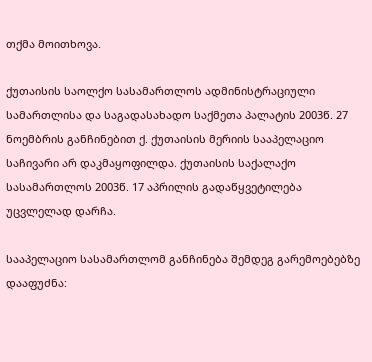თქმა მოითხოვა.

ქუთაისის საოლქო სასამართლოს ადმინისტრაციული სამართლისა და საგადასახადო საქმეთა პალატის 2003წ. 27 ნოემბრის განჩინებით ქ. ქუთაისის მერიის სააპელაციო საჩივარი არ დაკმაყოფილდა. ქუთაისის საქალაქო სასამართლოს 2003წ. 17 აპრილის გადაწყვეტილება უცვლელად დარჩა.

სააპელაციო სასამართლომ განჩინება შემდეგ გარემოებებზე დააფუძნა: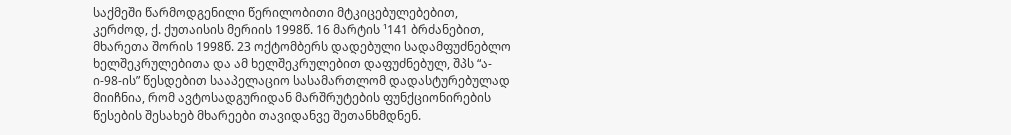საქმეში წარმოდგენილი წერილობითი მტკიცებულებებით, კერძოდ, ქ. ქუთაისის მერიის 1998წ. 16 მარტის ¹141 ბრძანებით, მხარეთა შორის 1998წ. 23 ოქტომბერს დადებული სადამფუძნებლო ხელშეკრულებითა და ამ ხელშეკრულებით დაფუძნებულ, შპს “ა-ი-98-ის” წესდებით სააპელაციო სასამართლომ დადასტურებულად მიიჩნია, რომ ავტოსადგურიდან მარშრუტების ფუნქციონირების წესების შესახებ მხარეები თავიდანვე შეთანხმდნენ.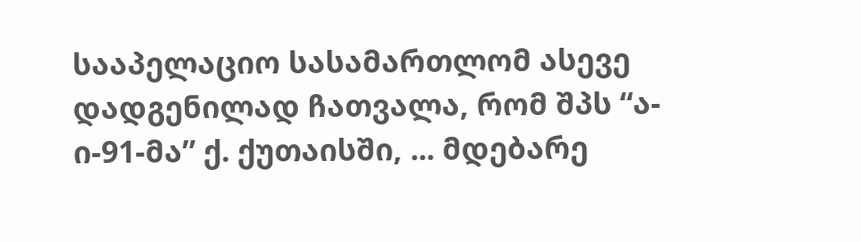სააპელაციო სასამართლომ ასევე დადგენილად ჩათვალა, რომ შპს “ა-ი-91-მა” ქ. ქუთაისში, ... მდებარე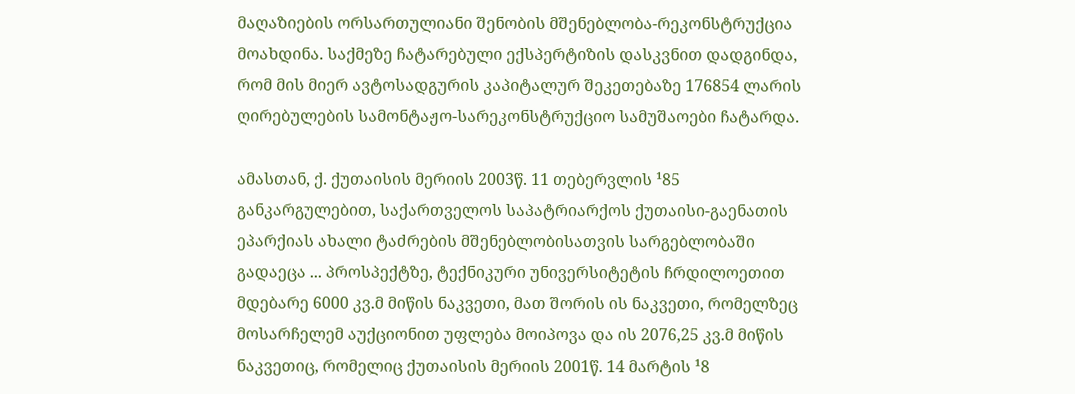მაღაზიების ორსართულიანი შენობის მშენებლობა-რეკონსტრუქცია მოახდინა. საქმეზე ჩატარებული ექსპერტიზის დასკვნით დადგინდა, რომ მის მიერ ავტოსადგურის კაპიტალურ შეკეთებაზე 176854 ლარის ღირებულების სამონტაჟო-სარეკონსტრუქციო სამუშაოები ჩატარდა.

ამასთან, ქ. ქუთაისის მერიის 2003წ. 11 თებერვლის ¹85 განკარგულებით, საქართველოს საპატრიარქოს ქუთაისი-გაენათის ეპარქიას ახალი ტაძრების მშენებლობისათვის სარგებლობაში გადაეცა ... პროსპექტზე, ტექნიკური უნივერსიტეტის ჩრდილოეთით მდებარე 6000 კვ.მ მიწის ნაკვეთი, მათ შორის ის ნაკვეთი, რომელზეც მოსარჩელემ აუქციონით უფლება მოიპოვა და ის 2076,25 კვ.მ მიწის ნაკვეთიც, რომელიც ქუთაისის მერიის 2001წ. 14 მარტის ¹8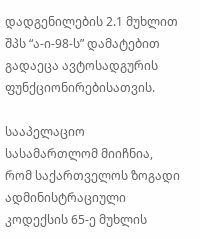დადგენილების 2.1 მუხლით შპს “ა-ი-98-ს” დამატებით გადაეცა ავტოსადგურის ფუნქციონირებისათვის.

სააპელაციო სასამართლომ მიიჩნია, რომ საქართველოს ზოგადი ადმინისტრაციული კოდექსის 65-ე მუხლის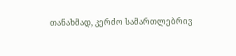თანახმად, კერძო სამართლებრივ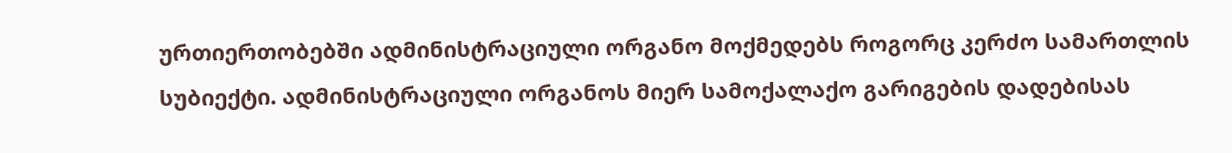ურთიერთობებში ადმინისტრაციული ორგანო მოქმედებს როგორც კერძო სამართლის სუბიექტი. ადმინისტრაციული ორგანოს მიერ სამოქალაქო გარიგების დადებისას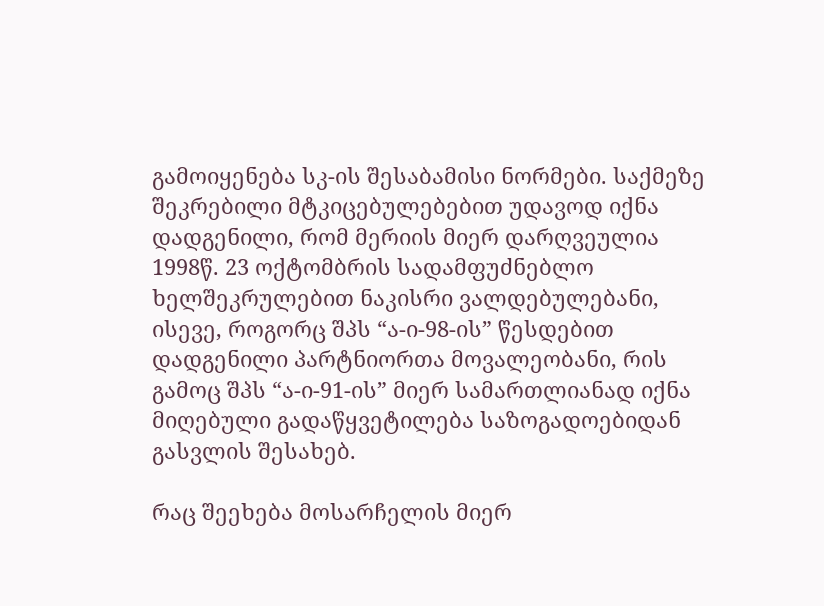გამოიყენება სკ-ის შესაბამისი ნორმები. საქმეზე შეკრებილი მტკიცებულებებით უდავოდ იქნა დადგენილი, რომ მერიის მიერ დარღვეულია 1998წ. 23 ოქტომბრის სადამფუძნებლო ხელშეკრულებით ნაკისრი ვალდებულებანი, ისევე, როგორც შპს “ა-ი-98-ის” წესდებით დადგენილი პარტნიორთა მოვალეობანი, რის გამოც შპს “ა-ი-91-ის” მიერ სამართლიანად იქნა მიღებული გადაწყვეტილება საზოგადოებიდან გასვლის შესახებ.

რაც შეეხება მოსარჩელის მიერ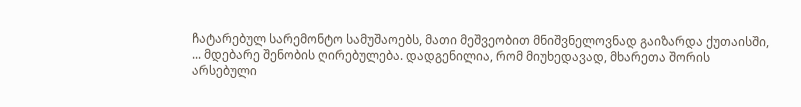ჩატარებულ სარემონტო სამუშაოებს, მათი მეშვეობით მნიშვნელოვნად გაიზარდა ქუთაისში, ... მდებარე შენობის ღირებულება. დადგენილია, რომ მიუხედავად, მხარეთა შორის არსებული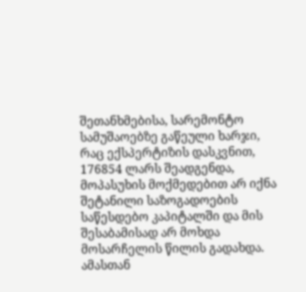შეთანხმებისა, სარემონტო სამუშაოებზე გაწეული ხარჯი, რაც ექსპერტიზის დასკვნით, 176854 ლარს შეადგენდა, მოპასუხის მოქმედებით არ იქნა შეტანილი საზოგადოების საწესდებო კაპიტალში და მის შესაბამისად არ მოხდა მოსარჩელის წილის გადახდა. ამასთან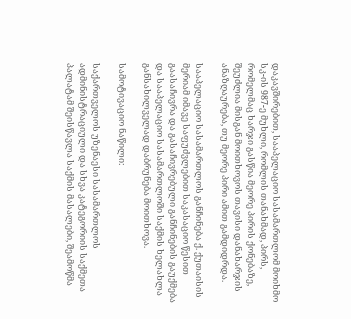დაკავშირებით, სააპელაციო სასამართლომ მოიხმო სკ-ის 987-ე მუხლი, რომლის თანახმად, პირს, რომელმაც ხარჯი გასწია მეორე პირის ქონებაზე, შეუძლია მისგან მოითხოვოს თავისი დანახარჯის ანაზღაურება, თუ მეორე პირი ამით გამდიდრდა.

სააპელაციო სასამართლოს განჩინება ქ. ქუთაისის მერიამ იმავე საფუძვლებით საკასაციო წესით გაასაჩივრა და გასაჩივრებული განჩინების გაუქმება და სააპელაციო სასამართლოში საქმის ხელახლა განსახილველად დაბრუნება მოითხოვა.

სამოტივაციო ნაწილი:

საქართველოს უზენაესი სასამართლოს ადმინისტრაციული და სხვა კატეგორიის საქმეთა პალატამ შეისწავლა საქმის მასალები, შეამოწმა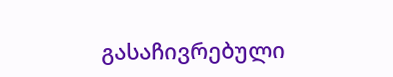გასაჩივრებული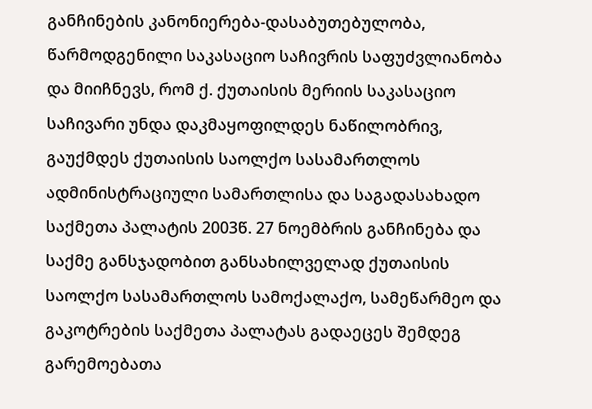განჩინების კანონიერება-დასაბუთებულობა, წარმოდგენილი საკასაციო საჩივრის საფუძვლიანობა და მიიჩნევს, რომ ქ. ქუთაისის მერიის საკასაციო საჩივარი უნდა დაკმაყოფილდეს ნაწილობრივ, გაუქმდეს ქუთაისის საოლქო სასამართლოს ადმინისტრაციული სამართლისა და საგადასახადო საქმეთა პალატის 2003წ. 27 ნოემბრის განჩინება და საქმე განსჯადობით განსახილველად ქუთაისის საოლქო სასამართლოს სამოქალაქო, სამეწარმეო და გაკოტრების საქმეთა პალატას გადაეცეს შემდეგ გარემოებათა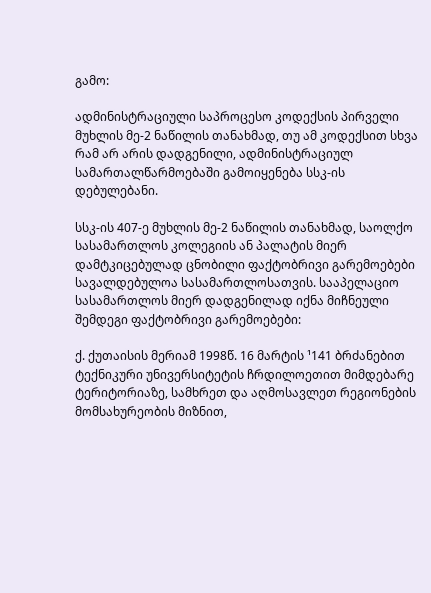გამო:

ადმინისტრაციული საპროცესო კოდექსის პირველი მუხლის მე-2 ნაწილის თანახმად, თუ ამ კოდექსით სხვა რამ არ არის დადგენილი, ადმინისტრაციულ სამართალწარმოებაში გამოიყენება სსკ-ის დებულებანი.

სსკ-ის 407-ე მუხლის მე-2 ნაწილის თანახმად, საოლქო სასამართლოს კოლეგიის ან პალატის მიერ დამტკიცებულად ცნობილი ფაქტობრივი გარემოებები სავალდებულოა სასამართლოსათვის. სააპელაციო სასამართლოს მიერ დადგენილად იქნა მიჩნეული შემდეგი ფაქტობრივი გარემოებები:

ქ. ქუთაისის მერიამ 1998წ. 16 მარტის ¹141 ბრძანებით ტექნიკური უნივერსიტეტის ჩრდილოეთით მიმდებარე ტერიტორიაზე, სამხრეთ და აღმოსავლეთ რეგიონების მომსახურეობის მიზნით,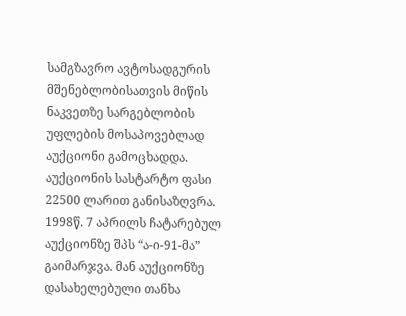სამგზავრო ავტოსადგურის მშენებლობისათვის მიწის ნაკვეთზე სარგებლობის უფლების მოსაპოვებლად აუქციონი გამოცხადდა. აუქციონის სასტარტო ფასი 22500 ლარით განისაზღვრა. 1998წ. 7 აპრილს ჩატარებულ აუქციონზე შპს “ა-ი-91-მა” გაიმარჯვა. მან აუქციონზე დასახელებული თანხა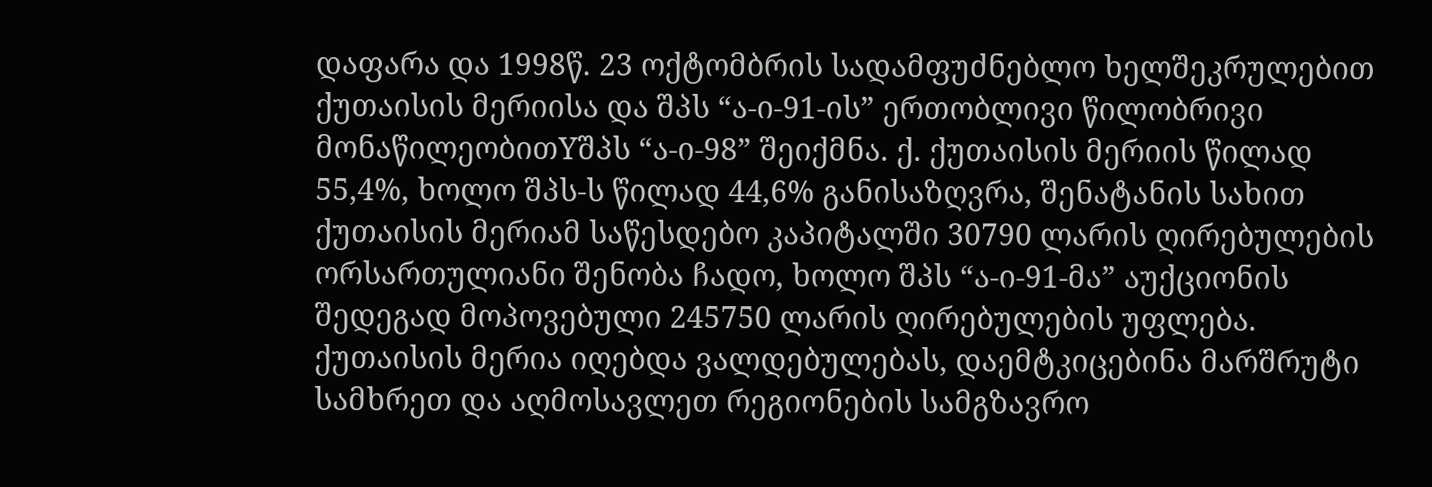დაფარა და 1998წ. 23 ოქტომბრის სადამფუძნებლო ხელშეკრულებით ქუთაისის მერიისა და შპს “ა-ი-91-ის” ერთობლივი წილობრივი მონაწილეობითYშპს “ა-ი-98” შეიქმნა. ქ. ქუთაისის მერიის წილად 55,4%, ხოლო შპს-ს წილად 44,6% განისაზღვრა, შენატანის სახით ქუთაისის მერიამ საწესდებო კაპიტალში 30790 ლარის ღირებულების ორსართულიანი შენობა ჩადო, ხოლო შპს “ა-ი-91-მა” აუქციონის შედეგად მოპოვებული 245750 ლარის ღირებულების უფლება. ქუთაისის მერია იღებდა ვალდებულებას, დაემტკიცებინა მარშრუტი სამხრეთ და აღმოსავლეთ რეგიონების სამგზავრო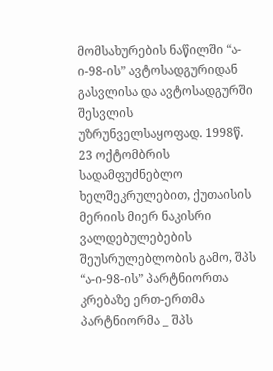მომსახურების ნაწილში “ა-ი-98-ის” ავტოსადგურიდან გასვლისა და ავტოსადგურში შესვლის უზრუნველსაყოფად. 1998წ. 23 ოქტომბრის სადამფუძნებლო ხელშეკრულებით, ქუთაისის მერიის მიერ ნაკისრი ვალდებულებების შეუსრულებლობის გამო, შპს “ა-ი-98-ის” პარტნიორთა კრებაზე ერთ-ერთმა პარტნიორმა _ შპს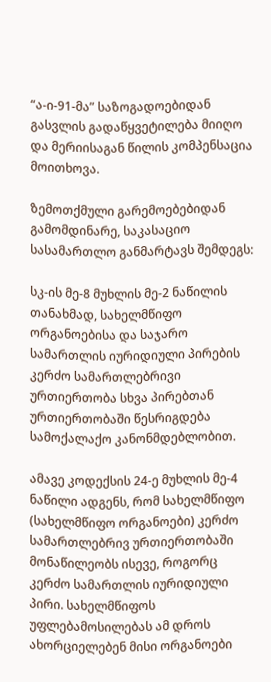“ა-ი-91-მა” საზოგადოებიდან გასვლის გადაწყვეტილება მიიღო და მერიისაგან წილის კომპენსაცია მოითხოვა.

ზემოთქმული გარემოებებიდან გამომდინარე, საკასაციო სასამართლო განმარტავს შემდეგს:

სკ-ის მე-8 მუხლის მე-2 ნაწილის თანახმად, სახელმწიფო ორგანოებისა და საჯარო სამართლის იურიდიული პირების კერძო სამართლებრივი ურთიერთობა სხვა პირებთან ურთიერთობაში წესრიგდება სამოქალაქო კანონმდებლობით.

ამავე კოდექსის 24-ე მუხლის მე-4 ნაწილი ადგენს, რომ სახელმწიფო (სახელმწიფო ორგანოები) კერძო სამართლებრივ ურთიერთობაში მონაწილეობს ისევე, როგორც კერძო სამართლის იურიდიული პირი. სახელმწიფოს უფლებამოსილებას ამ დროს ახორციელებენ მისი ორგანოები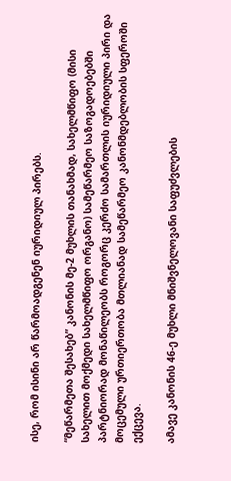ისე, რომ ისინი არ წარმოადგენენ იურიდიულ პირებს.

“მეწარმეთა შესახებ” კანონის მე-2 მუხლის თანახმად, სახელმწიფო (მისი სახელით მოქმედი სახელმწიფო ორგანო) სამეწარმეო საზოგადოებებში პარტნიორად მონაწილეობს როგორც კერძო სამართლის იურიდიული პირი და მოცემული ურთიერთობა მთლიანად სამეწარმეო კანონმდებლობის სფეროში ექცევა.

ამავე კანონის 46-ე მუხლი მნიშვნელოვანი საფუძვლების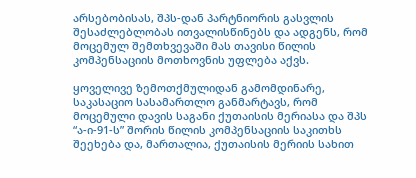არსებობისას, შპს-დან პარტნიორის გასვლის შესაძლებლობას ითვალისწინებს და ადგენს, რომ მოცემულ შემთხვევაში მას თავისი წილის კომპენსაციის მოთხოვნის უფლება აქვს.

ყოველივე ზემოთქმულიდან გამომდინარე, საკასაციო სასამართლო განმარტავს, რომ მოცემული დავის საგანი ქუთაისის მერიასა და შპს “ა-ი-91-ს” შორის წილის კომპენსაციის საკითხს შეეხება და, მართალია, ქუთაისის მერიის სახით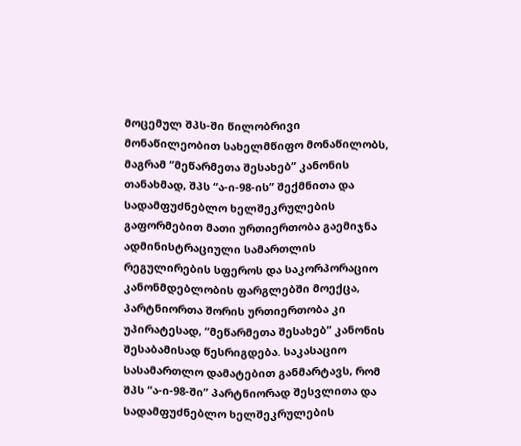მოცემულ შპს-ში წილობრივი მონაწილეობით სახელმწიფო მონაწილობს, მაგრამ “მეწარმეთა შესახებ” კანონის თანახმად, შპს “ა-ი-98-ის” შექმნითა და სადამფუძნებლო ხელშეკრულების გაფორმებით მათი ურთიერთობა გაემიჯნა ადმინისტრაციული სამართლის რეგულირების სფეროს და საკორპორაციო კანონმდებლობის ფარგლებში მოექცა, პარტნიორთა შორის ურთიერთობა კი უპირატესად, “მეწარმეთა შესახებ” კანონის შესაბამისად წესრიგდება. საკასაციო სასამართლო დამატებით განმარტავს, რომ შპს “ა-ი-98-ში” პარტნიორად შესვლითა და სადამფუძნებლო ხელშეკრულების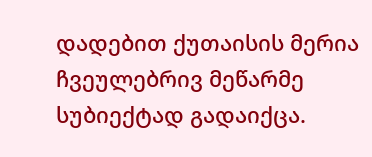დადებით ქუთაისის მერია ჩვეულებრივ მეწარმე სუბიექტად გადაიქცა.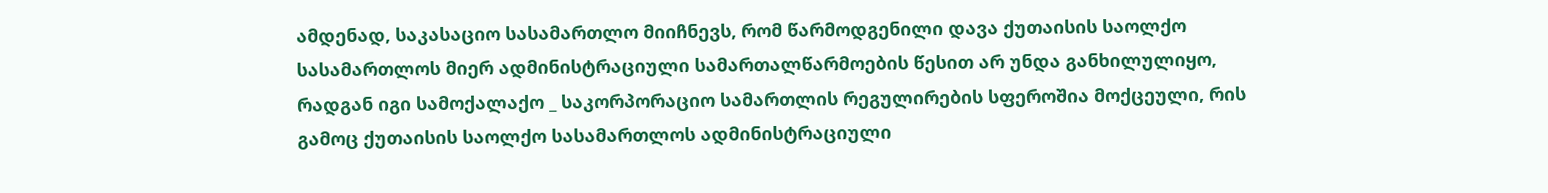ამდენად, საკასაციო სასამართლო მიიჩნევს, რომ წარმოდგენილი დავა ქუთაისის საოლქო სასამართლოს მიერ ადმინისტრაციული სამართალწარმოების წესით არ უნდა განხილულიყო, რადგან იგი სამოქალაქო _ საკორპორაციო სამართლის რეგულირების სფეროშია მოქცეული, რის გამოც ქუთაისის საოლქო სასამართლოს ადმინისტრაციული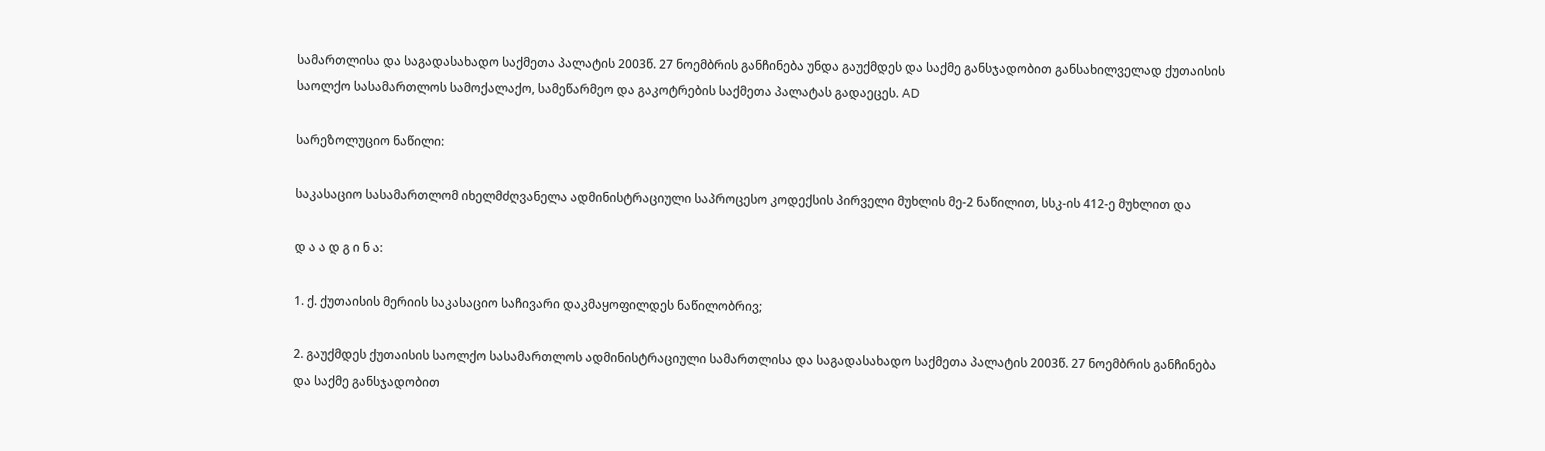სამართლისა და საგადასახადო საქმეთა პალატის 2003წ. 27 ნოემბრის განჩინება უნდა გაუქმდეს და საქმე განსჯადობით განსახილველად ქუთაისის საოლქო სასამართლოს სამოქალაქო, სამეწარმეო და გაკოტრების საქმეთა პალატას გადაეცეს. AD

სარეზოლუციო ნაწილი:

საკასაციო სასამართლომ იხელმძღვანელა ადმინისტრაციული საპროცესო კოდექსის პირველი მუხლის მე-2 ნაწილით, სსკ-ის 412-ე მუხლით და

დ ა ა დ გ ი ნ ა:

1. ქ. ქუთაისის მერიის საკასაციო საჩივარი დაკმაყოფილდეს ნაწილობრივ;

2. გაუქმდეს ქუთაისის საოლქო სასამართლოს ადმინისტრაციული სამართლისა და საგადასახადო საქმეთა პალატის 2003წ. 27 ნოემბრის განჩინება და საქმე განსჯადობით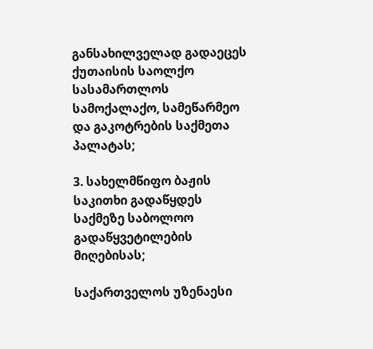განსახილველად გადაეცეს ქუთაისის საოლქო სასამართლოს სამოქალაქო, სამეწარმეო და გაკოტრების საქმეთა პალატას;

3. სახელმწიფო ბაჟის საკითხი გადაწყდეს საქმეზე საბოლოო გადაწყვეტილების მიღებისას;

საქართველოს უზენაესი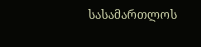სასამართლოს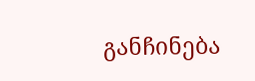განჩინება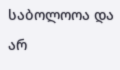საბოლოოა და არ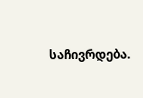საჩივრდება.